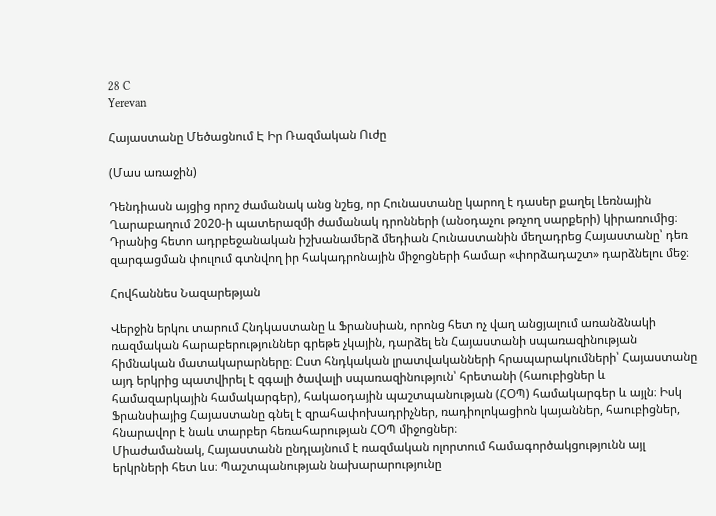28 C
Yerevan

Հայաստանը Մեծացնում Է Իր Ռազմական Ուժը

(Մաս առաջին)

Դենդիասն այցից որոշ ժամանակ անց նշեց, որ Հունաստանը կարող է դասեր քաղել Լեռնային Ղարաբաղում 2020‑ի պատերազմի ժամանակ դրոնների (անօդաչու թռչող սարքերի) կիրառումից։ Դրանից հետո ադրբեջանական իշխանամերձ մեդիան Հունաստանին մեղադրեց Հայաստանը՝ դեռ զարգացման փուլում գտնվող իր հակադրոնային միջոցների համար «փորձադաշտ» դարձնելու մեջ։

Հովհաննես Նազարեթյան

Վերջին երկու տարում Հնդկաստանը և Ֆրանսիան, որոնց հետ ոչ վաղ անցյալում առանձնակի ռազմական հարաբերություններ գրեթե չկային, դարձել են Հայաստանի սպառազինության հիմնական մատակարարները։ Ըստ հնդկական լրատվականների հրապարակումների՝ Հայաստանը այդ երկրից պատվիրել է զգալի ծավալի սպառազինություն՝ հրետանի (հաուբիցներ և համազարկային համակարգեր), հակաօդային պաշտպանության (ՀՕՊ) համակարգեր և այլն։ Իսկ Ֆրանսիայից Հայաստանը գնել է զրահափոխադրիչներ, ռադիոլոկացիոն կայաններ, հաուբիցներ, հնարավոր է նաև տարբեր հեռահարության ՀՕՊ միջոցներ։
Միաժամանակ, Հայաստանն ընդլայնում է ռազմական ոլորտում համագործակցությունն այլ երկրների հետ ևս։ Պաշտպանության նախարարությունը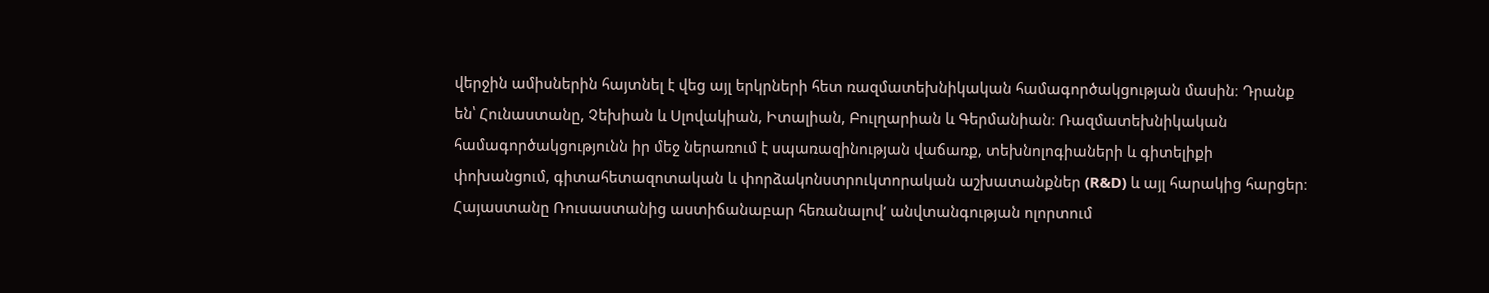վերջին ամիսներին հայտնել է վեց այլ երկրների հետ ռազմատեխնիկական համագործակցության մասին։ Դրանք են՝ Հունաստանը, Չեխիան և Սլովակիան, Իտալիան, Բուլղարիան և Գերմանիան։ Ռազմատեխնիկական համագործակցությունն իր մեջ ներառում է սպառազինության վաճառք, տեխնոլոգիաների և գիտելիքի փոխանցում, գիտահետազոտական և փորձակոնստրուկտորական աշխատանքներ (R&D) և այլ հարակից հարցեր։ Հայաստանը Ռուսաստանից աստիճանաբար հեռանալով‘ անվտանգության ոլորտում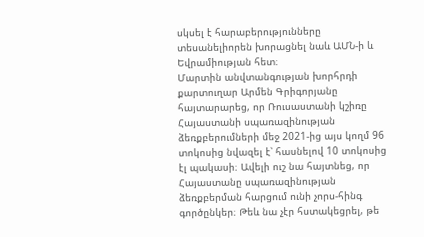սկսել է հարաբերությունները տեսանելիորեն խորացնել նաև ԱՄՆ‑ի և Եվրամիության հետ։
Մարտին անվտանգության խորհրդի քարտուղար Արմեն Գրիգորյանը հայտարարեց, որ Ռուսաստանի կշիռը Հայաստանի սպառազինության ձեռքբերումների մեջ 2021-ից այս կողմ 96 տոկոսից նվազել է՝ հասնելով 10 տոկոսից էլ պակասի։ Ավելի ուշ նա հայտնեց, որ Հայաստանը սպառազինության ձեռքբերման հարցում ունի չորս-հինգ գործընկեր։ Թեև նա չէր հստակեցրել, թե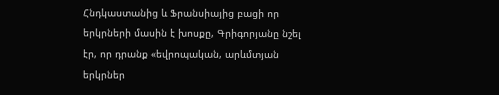Հնդկաստանից և Ֆրանսիայից բացի որ երկրների մասին է խոսքը, Գրիգորյանը նշել էր, որ դրանք «եվրոպական, արևմտյան երկրներ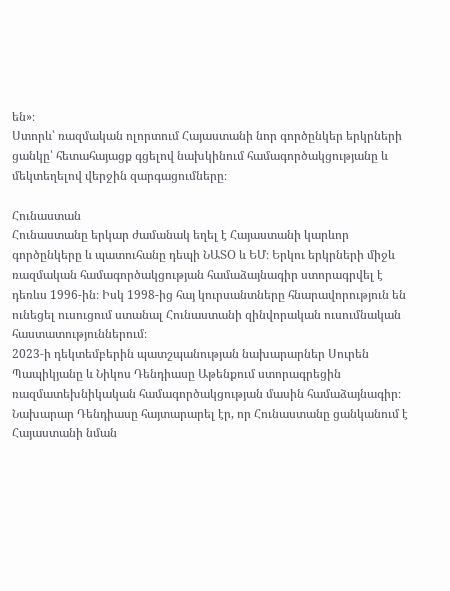են»։
Ստորև՝ ռազմական ոլորտում Հայաստանի նոր գործընկեր երկրների ցանկը՝ հետահայացք գցելով նախկինում համագործակցությանը և մեկտեղելով վերջին զարգացումները։

Հունաստան
Հունաստանը երկար ժամանակ եղել է Հայաստանի կարևոր գործընկերը և պատուհանը դեպի ՆԱՏՕ և ԵՄ։ Երկու երկրների միջև ռազմական համագործակցության համաձայնագիր ստորագրվել է դեռևս 1996-ին։ Իսկ 1998-ից հայ կուրսանտները հնարավորություն են ունեցել ուսուցում ստանալ Հունաստանի զինվորական ուսումնական հաստատություններում։
2023‑ի դեկտեմբերին պատշպանության նախարարներ Սուրեն Պապիկյանը և Նիկոս Դենդիասը Աթենքում ստորագրեցին ռազմատեխնիկական համագործակցության մասին համաձայնագիր։ Նախարար Դենդիասը հայտարարել էր, որ Հունաստանը ցանկանում է Հայաստանի նման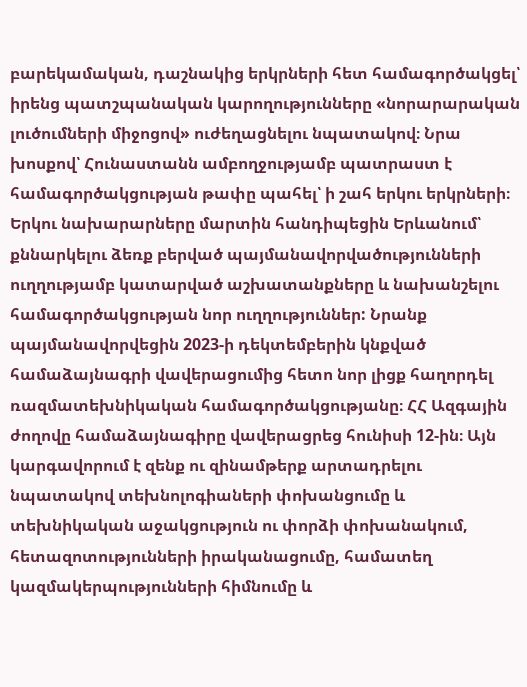բարեկամական, դաշնակից երկրների հետ համագործակցել՝ իրենց պատշպանական կարողությունները «նորարարական լուծումների միջոցով» ուժեղացնելու նպատակով։ Նրա խոսքով՝ Հունաստանն ամբողջությամբ պատրաստ է համագործակցության թափը պահել՝ ի շահ երկու երկրների։
Երկու նախարարները մարտին հանդիպեցին Երևանում՝ քննարկելու ձեռք բերված պայմանավորվածությունների ուղղությամբ կատարված աշխատանքները և նախանշելու համագործակցության նոր ուղղություններ: Նրանք պայմանավորվեցին 2023‑ի դեկտեմբերին կնքված համաձայնագրի վավերացումից հետո նոր լիցք հաղորդել ռազմատեխնիկական համագործակցությանը։ ՀՀ Ազգային ժողովը համաձայնագիրը վավերացրեց հունիսի 12-ին։ Այն կարգավորում է զենք ու զինամթերք արտադրելու նպատակով տեխնոլոգիաների փոխանցումը և տեխնիկական աջակցություն ու փորձի փոխանակում, հետազոտությունների իրականացումը, համատեղ կազմակերպությունների հիմնումը և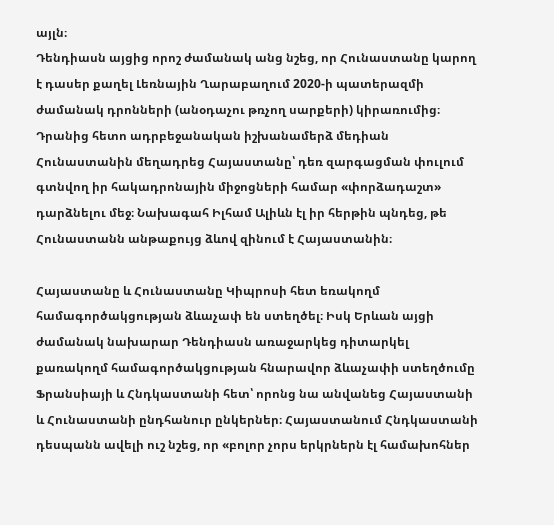այլն։
Դենդիասն այցից որոշ ժամանակ անց նշեց, որ Հունաստանը կարող է դասեր քաղել Լեռնային Ղարաբաղում 2020‑ի պատերազմի ժամանակ դրոնների (անօդաչու թռչող սարքերի) կիրառումից։ Դրանից հետո ադրբեջանական իշխանամերձ մեդիան Հունաստանին մեղադրեց Հայաստանը՝ դեռ զարգացման փուլում գտնվող իր հակադրոնային միջոցների համար «փորձադաշտ» դարձնելու մեջ։ Նախագահ Իլհամ Ալիևն էլ իր հերթին պնդեց, թե Հունաստանն անթաքույց ձևով զինում է Հայաստանին։

Հայաստանը և Հունաստանը Կիպրոսի հետ եռակողմ համագործակցության ձևաչափ են ստեղծել։ Իսկ Երևան այցի ժամանակ նախարար Դենդիասն առաջարկեց դիտարկել քառակողմ համագործակցության հնարավոր ձևաչափի ստեղծումը Ֆրանսիայի և Հնդկաստանի հետ՝ որոնց նա անվանեց Հայաստանի և Հունաստանի ընդհանուր ընկերներ։ Հայաստանում Հնդկաստանի դեսպանն ավելի ուշ նշեց, որ «բոլոր չորս երկրներն էլ համախոհներ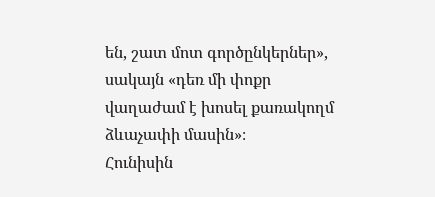են, շատ մոտ գործընկերներ», սակայն «դեռ մի փոքր վաղաժամ է խոսել քառակողմ ձևաչափի մասին»։
Հունիսին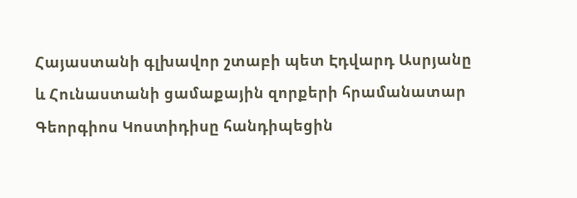Հայաստանի գլխավոր շտաբի պետ Էդվարդ Ասրյանը և Հունաստանի ցամաքային զորքերի հրամանատար Գեորգիոս Կոստիդիսը հանդիպեցին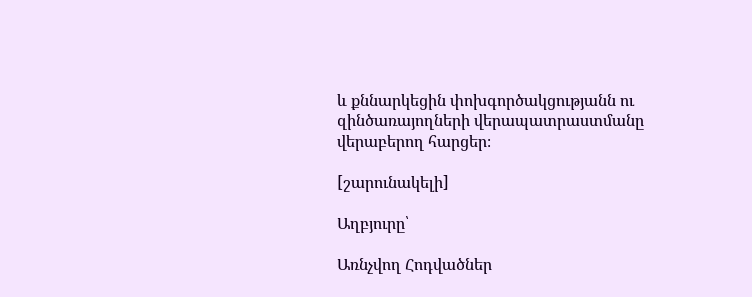և քննարկեցին փոխգործակցությանն ու զինծառայողների վերապատրաստմանը վերաբերող հարցեր։

[շարունակելի]

Աղբյուրը՝

Առնչվող Հոդվածներ